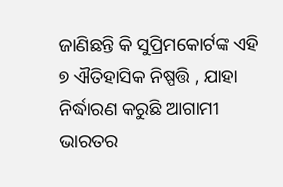ଜାଣିଛନ୍ତି କି ସୁପ୍ରିମକୋର୍ଟଙ୍କ ଏହି ୭ ଐତିହାସିକ ନିଷ୍ପତ୍ତି , ଯାହା ନିର୍ଦ୍ଧାରଣ କରୁଛି ଆଗାମୀ ଭାରତର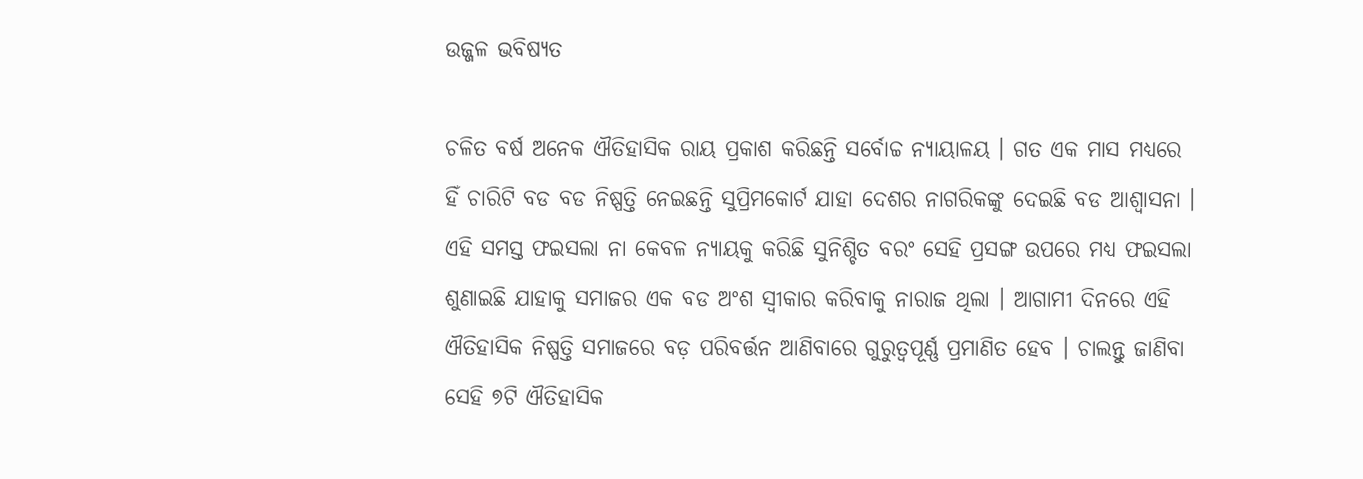ଉଜ୍ଜଳ ଭବିଷ୍ୟତ

ଚଳିତ ବର୍ଷ ଅନେକ ଐତିହାସିକ ରାୟ ପ୍ରକାଶ କରିଛନ୍ତି ସର୍ବୋଚ୍ଚ ନ୍ଯାୟାଳୟ । ଗତ ଏକ ମାସ ମଧ୍ୟରେ ହିଁ ଚାରିଟି ବଡ ବଡ ନିଷ୍ପତ୍ତି ନେଇଛନ୍ତି ସୁପ୍ରିମକୋର୍ଟ ଯାହା ଦେଶର ନାଗରିକଙ୍କୁ ଦେଇଛି ବଡ ଆଶ୍ବାସନା । ଏହି ସମସ୍ତ ଫଇସଲା ନା କେବଳ ନ୍ଯାୟକୁ କରିଛି ସୁନିଶ୍ଚିତ ବରଂ ସେହି ପ୍ରସଙ୍ଗ ଉପରେ ମଧ୍ୟ ଫଇସଲା ଶୁଣାଇଛି ଯାହାକୁ ସମାଜର ଏକ ବଡ ଅଂଶ ସ୍ବୀକାର କରିବାକୁ ନାରାଜ ଥିଲା । ଆଗାମୀ ଦିନରେ ଏହି ଐତିହାସିକ ନିଷ୍ପତ୍ତି ସମାଜରେ ବଡ଼ ପରିବର୍ତ୍ତନ ଆଣିବାରେ ଗୁରୁତ୍ବପୂର୍ଣ୍ଣ ପ୍ରମାଣିତ ହେବ । ଚାଲନ୍ତୁ ଜାଣିବା ସେହି ୭ଟି ଐତିହାସିକ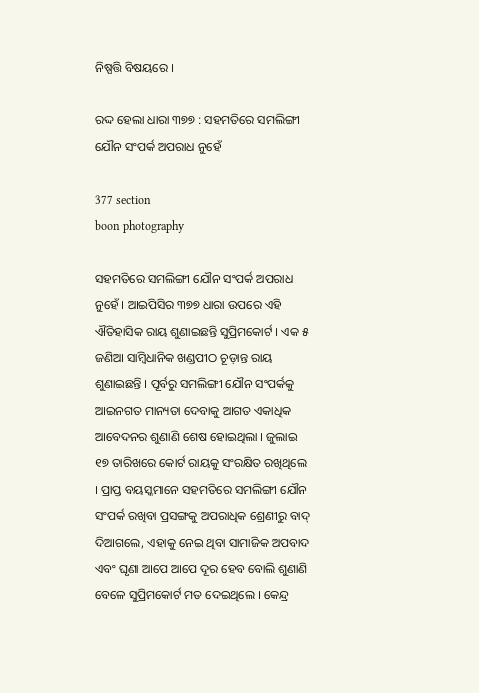ନିଷ୍ପତ୍ତି ବିଷୟରେ ।

ରଦ୍ଦ ହେଲା ଧାରା ୩୭୭ : ସହମତିରେ ସମଲିଙ୍ଗୀ ଯୌନ ସଂପର୍କ ଅପରାଧ ନୁହେଁ

377 section
boon photography

ସହମତିରେ ସମଲିଙ୍ଗୀ ଯୌନ ସଂପର୍କ ଅପରାଧ ନୁହେଁ । ଆଇପିସିର ୩୭୭ ଧାରା ଉପରେ ଏହି ଐତିହାସିକ ରାୟ ଶୁଣାଇଛନ୍ତି ସୁପ୍ରିମକୋର୍ଟ । ଏକ ୫ ଜଣିଆ ସାମ୍ବିଧାନିକ ଖଣ୍ଡପୀଠ ଚୂଡ଼ାନ୍ତ ରାୟ ଶୁଣାଇଛନ୍ତି । ପୂର୍ବରୁ ସମଲିଙ୍ଗୀ ଯୌନ ସଂପର୍କକୁ ଆଇନଗତ ମାନ୍ୟତା ଦେବାକୁ ଆଗତ ଏକାଧିକ ଆବେଦନର ଶୁଣାଣି ଶେଷ ହୋଇଥିଲା । ଜୁଲାଇ ୧୭ ତାରିଖରେ କୋର୍ଟ ରାୟକୁ ସଂରକ୍ଷିତ ରଖିଥିଲେ । ପ୍ରାପ୍ତ ବୟସ୍କମାନେ ସହମତିରେ ସମଲିଙ୍ଗୀ ଯୌନ ସଂପର୍କ ରଖିବା ପ୍ରସଙ୍ଗକୁ ଅପରାଧିକ ଶ୍ରେଣୀରୁ ବାଦ୍ ଦିଆଗଲେ, ଏହାକୁ ନେଇ ଥିବା ସାମାଜିକ ଅପବାଦ ଏବଂ ଘୃଣା ଆପେ ଆପେ ଦୂର ହେବ ବୋଲି ଶୁଣାଣି ବେଳେ ସୁପ୍ରିମକୋର୍ଟ ମତ ଦେଇଥିଲେ । କେନ୍ଦ୍ର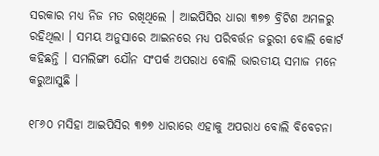ସରକାର ମଧ୍ୟ ନିଜ ମତ ରଖିଥିଲେ । ଆଇପିସିର ଧାରା ୩୭୭ ବ୍ରିଟିଶ ଅମଳରୁ ରହିଥିଲା । ସମୟ ଅନୁସାରେ ଆଇନରେ ମଧ୍ୟ ପରିବର୍ତ୍ତନ ଜରୁରୀ ବୋଲି କୋର୍ଟ କହିଛନ୍ତି । ସମଲିଙ୍ଗୀ ଯୌନ ସଂପର୍କ ଅପରାଧ ବୋଲି ଭାରତୀୟ ସମାଜ ମନେ କରୁଆସୁଛି ।

୧୮୬୦ ମସିହା ଆଇପିସିର ୩୭୭ ଧାରାରେ ଏହାକୁ ଅପରାଧ ବୋଲି ବିବେଚନା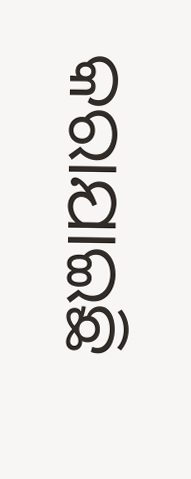କରାଯାଇଛି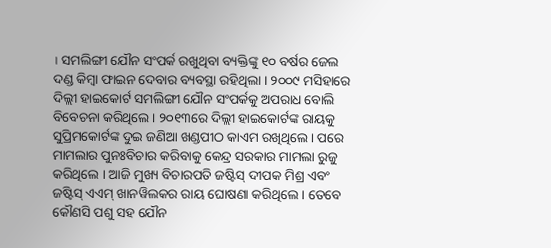। ସମଲିଙ୍ଗୀ ଯୌନ ସଂପର୍କ ରଖୁଥିବା ବ୍ୟକ୍ତିଙ୍କୁ ୧୦ ବର୍ଷର ଜେଲ ଦଣ୍ଡ କିମ୍ବା ଫାଇନ ଦେବାର ବ୍ୟବସ୍ଥା ରହିଥିଲା । ୨୦୦୯ ମସିହାରେ ଦିଲ୍ଲୀ ହାଇକୋର୍ଟ ସମଲିଙ୍ଗୀ ଯୌନ ସଂପର୍କକୁ ଅପରାଧ ବୋଲି ବିବେଚନା କରିଥିଲେ । ୨୦୧୩ରେ ଦିଲ୍ଲୀ ହାଇକୋର୍ଟଙ୍କ ରାୟକୁ ସୁପ୍ରିମକୋର୍ଟଙ୍କ ଦୁଇ ଜଣିଆ ଖଣ୍ଡପୀଠ କାଏମ ରଖିଥିଲେ । ପରେ ମାମଲାର ପୁନଃବିଚାର କରିବାକୁ କେନ୍ଦ୍ର ସରକାର ମାମଲା ରୁଜୁ କରିଥିଲେ । ଆଜି ମୁଖ୍ୟ ବିଚାରପତି ଜଷ୍ଟିସ୍ ଦୀପକ ମିଶ୍ର ଏବଂ ଜଷ୍ଟିସ୍ ଏଏମ୍ ଖାନୱିଲକର ରାୟ ଘୋଷଣା କରିଥିଲେ । ତେବେ କୌଣସି ପଶୁ ସହ ଯୌନ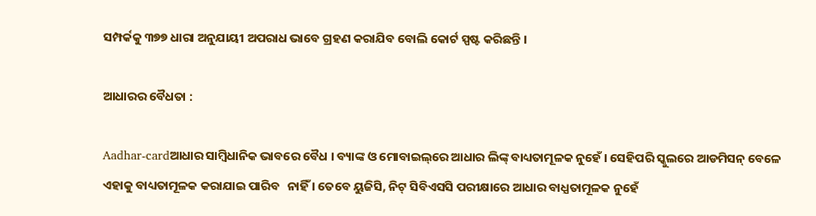ସମ୍ପର୍କକୁ ୩୭୭ ଧାରା ଅନୁଯାୟୀ ଅପରାଧ ଭାବେ ଗ୍ରହଣ କରାଯିବ ବୋଲି କୋର୍ଟ ସ୍ପଷ୍ଟ କରିଛନ୍ତି ।

ଆଧାରର ବୈଧତା :

Aadhar-cardଆଧାର ସାମ୍ବିଧାନିକ ଭାବରେ ବୈଧ । ବ୍ୟାଙ୍କ ଓ ମୋବାଇଲ୍‌ରେ ଆଧାର ଲିଙ୍କ୍‌ ବାଧ୍ୟତାମୂଳକ ନୁହେଁ । ସେହିପରି ସ୍କୁଲରେ ଆଡମିସନ୍‌ ବେଳେ ଏହାକୁ ବାଧ୍ୟତାମୂଳକ କରାଯାଇ ପାରିବ   ନାହିଁ । ତେବେ ୟୁଜିସି, ନିଟ୍‌ ସିବିଏସସି ପରୀକ୍ଷାରେ ଆଧାର ବାଧ୍ଯତାମୂଳକ ନୁହେଁ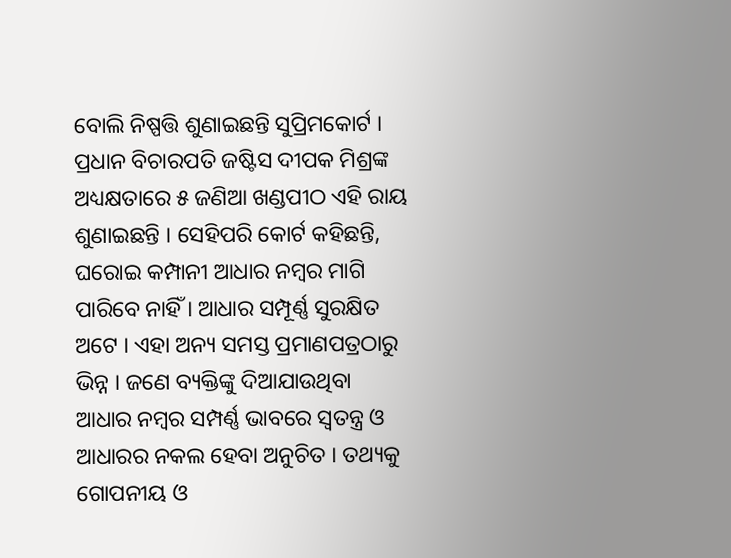ବୋଲି ନିଷ୍ପତ୍ତି ଶୁଣାଇଛନ୍ତି ସୁପ୍ରିମକୋର୍ଟ । ପ୍ରଧାନ ବିଚାରପତି ଜଷ୍ଟିସ ଦୀପକ ମିଶ୍ରଙ୍କ ଅଧ୍ୟକ୍ଷତାରେ ୫ ଜଣିଆ ଖଣ୍ଡପୀଠ ଏହି ରାୟ ଶୁଣାଇଛନ୍ତି । ସେହିପରି କୋର୍ଟ କହିଛନ୍ତି, ଘରୋଇ କମ୍ପାନୀ ଆଧାର ନମ୍ବର ମାଗି ପାରିବେ ନାହିଁ । ଆଧାର ସମ୍ପୂର୍ଣ୍ଣ ସୁରକ୍ଷିତ ଅଟେ । ଏହା ଅନ୍ୟ ସମସ୍ତ ପ୍ରମାଣପତ୍ରଠାରୁ ଭିନ୍ନ । ଜଣେ ବ୍ୟକ୍ତିଙ୍କୁ ଦିଆଯାଉଥିବା ଆଧାର ନମ୍ବର ସମ୍ପର୍ଣ୍ଣ ଭାବରେ ସ୍ୱତନ୍ତ୍ର ଓ ଆଧାରର ନକଲ ହେବା ଅନୁଚିତ । ତଥ୍ୟକୁ ଗୋପନୀୟ ଓ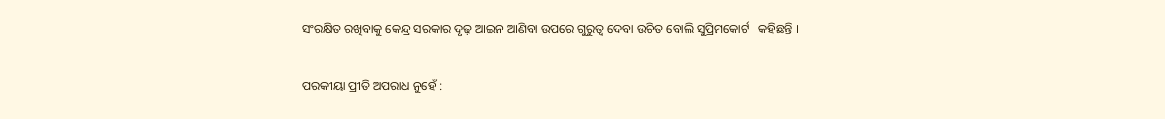ସଂରକ୍ଷିତ ରଖିବାକୁ କେନ୍ଦ୍ର ସରକାର ଦୃଢ଼ ଆଇନ ଆଣିବା ଉପରେ ଗୁରୁତ୍ୱ ଦେବା ଉଚିତ ବୋଲି ସୁପ୍ରିମକୋର୍ଟ   କହିଛନ୍ତି ।

ପରକୀୟା ପ୍ରୀତି ଅପରାଧ ନୁହେଁ :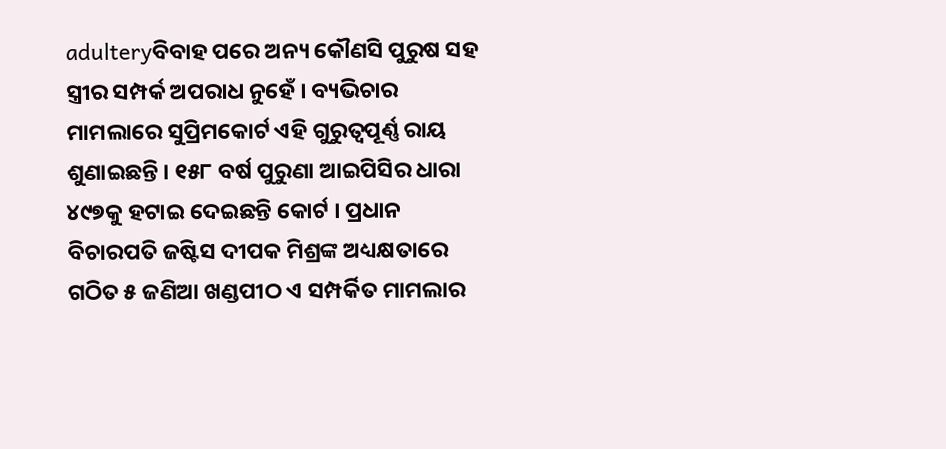adulteryବିବାହ ପରେ ଅନ୍ୟ କୌଣସି ପୁରୁଷ ସହ ସ୍ତ୍ରୀର ସମ୍ପର୍କ ଅପରାଧ ନୁହେଁ । ବ୍ୟଭିଚାର ମାମଲାରେ ସୁପ୍ରିମକୋର୍ଟ ଏହି ଗୁରୁତ୍ୱପୂର୍ଣ୍ଣ ରାୟ ଶୁଣାଇଛନ୍ତି । ୧୫୮ ବର୍ଷ ପୁରୁଣା ଆଇପିସିର ଧାରା ୪୯୭କୁ ହଟାଇ ଦେଇଛନ୍ତି କୋର୍ଟ । ପ୍ରଧାନ ବିଚାରପତି ଜଷ୍ଟିସ ଦୀପକ ମିଶ୍ରଙ୍କ ଅଧ୍ୟକ୍ଷତାରେ ଗଠିତ ୫ ଜଣିଆ ଖଣ୍ଡପୀଠ ଏ ସମ୍ପର୍କିତ ମାମଲାର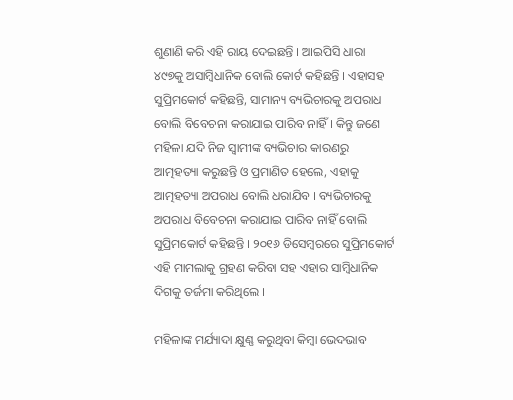ଶୁଣାଣି କରି ଏହି ରାୟ ଦେଇଛନ୍ତି । ଆଇପିସି ଧାରା ୪୯୭କୁ ଅସାମ୍ବିଧାନିକ ବୋଲି କୋର୍ଟ କହିଛନ୍ତି । ଏହାସହ ସୁପ୍ରିମକୋର୍ଟ କହିଛନ୍ତି, ସାମାନ୍ୟ ବ୍ୟଭିଚାରକୁ ଅପରାଧ ବୋଲି ବିବେଚନା କରାଯାଇ ପାରିବ ନାହିଁ । କିନ୍ତୁ ଜଣେ ମହିଳା ଯଦି ନିଜ ସ୍ୱାମୀଙ୍କ ବ୍ୟଭିଚାର କାରଣରୁ ଆତ୍ମହତ୍ୟା କରୁଛନ୍ତି ଓ ପ୍ରମାଣିତ ହେଲେ, ଏହାକୁ ଆତ୍ମହତ୍ୟା ଅପରାଧ ବୋଲି ଧରାଯିବ । ବ୍ୟଭିଚାରକୁ ଅପରାଧ ବିବେଚନା କରାଯାଇ ପାରିବ ନାହିଁ ବୋଲି ସୁପ୍ରିମକୋର୍ଟ କହିଛନ୍ତି । ୨୦୧୬ ଡିସେମ୍ବରରେ ସୁପ୍ରିମକୋର୍ଟ ଏହି ମାମଲାକୁ ଗ୍ରହଣ କରିବା ସହ ଏହାର ସାମ୍ବିଧାନିକ ଦିଗକୁ ତର୍ଜମା କରିଥିଲେ ।

ମହିଳାଙ୍କ ମର୍ଯ୍ୟାଦା କ୍ଷୁଣ୍ଣ କରୁଥିବା କିମ୍ବା ଭେଦଭାବ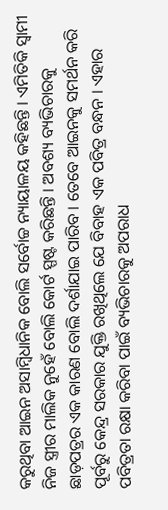କରୁଥିବା ଆଇନ ଅସାମ୍ବିଧାନିକ ବୋଲି ସର୍ବୋଚ୍ଚ ନ୍ୟାୟାଳୟ କହିଛନ୍ତି । ଏମିତିକି ସ୍ବାମୀ ନିଜ ସ୍ତ୍ରୀର ମାଲିକ ନୁହେଁ ବୋଲି କୋର୍ଟ ସ୍ପଷ୍ଟ କରିଛନ୍ତି । ଅବଶ୍ୟ ବ୍ୟଭିଚାରକୁ ଛାଡ଼ପତ୍ରର ଏକ କାରଣ ବୋଲି ଦର୍ଶାଯାଇ ପାରିବ । ତେବେ ଆଇନକୁ ସମର୍ଥନ କରି ପୂର୍ବରୁ କେନ୍ଦ୍ର ସରକାର ଯୁକ୍ତି ରଖିଥିଲେ ଯେ ବିବାହ ଏକ ପବିତ୍ର ବନ୍ଧନ । ଏହାର ପବିତ୍ରତା ରକ୍ଷା କରିବା ପାଇଁ ବ୍ୟଭିଚାରକୁ ଅପରାଧ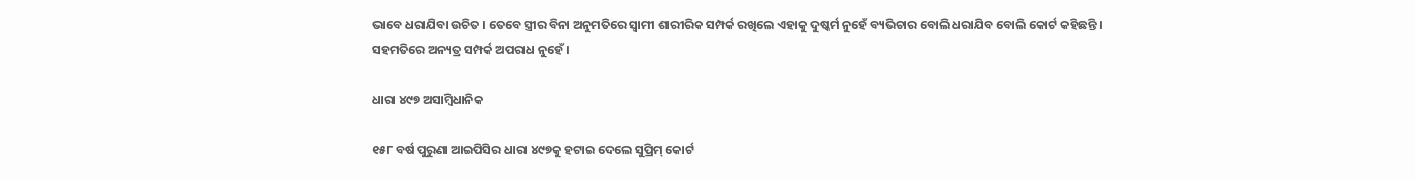ଭାବେ ଧରାଯିବା ଉଚିତ । ତେବେ ସ୍ତ୍ରୀର ବିନା ଅନୁମତିରେ ସ୍ବାମୀ ଶାରୀରିକ ସମ୍ପର୍କ ରଖିଲେ ଏହାକୁ ଦୁଷ୍କର୍ମ ନୁହେଁ ବ୍ୟଭିଚାର ବୋଲି ଧରାଯିବ ବୋଲି କୋର୍ଟ କହିଛନ୍ତି । ସହମତିରେ ଅନ୍ୟତ୍ର ସମ୍ପର୍କ ଅପରାଧ ନୁହେଁ ।

ଧାରା ୪୯୭ ଅସାମ୍ବିଧାନିକ

୧୫୮ ବର୍ଷ ପୁରୁଣା ଆଇପିସିର ଧାରା ୪୯୭କୁ ହଟାଇ ଦେଲେ ସୁପ୍ରିମ୍ କୋର୍ଟ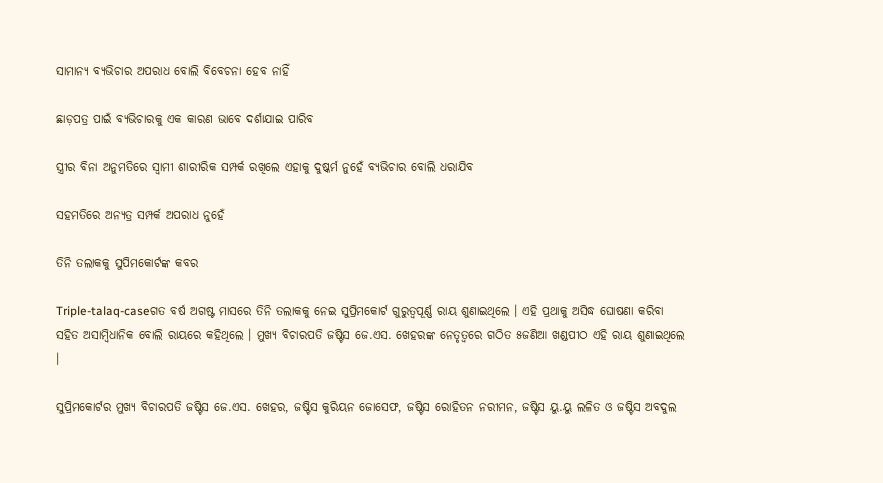ସାମାନ୍ୟ ବ୍ୟଭିଚାର ଅପରାଧ ବୋଲି ବିବେଚନା ହେବ ନାହିଁ

ଛାଡ଼ପତ୍ର ପାଇଁ ବ୍ୟଭିଚାରକୁ ଏକ କାରଣ ଭାବେ ଦର୍ଶାଯାଇ ପାରିବ

ସ୍ତ୍ରୀର ବିନା ଅନୁମତିରେ ସ୍ବାମୀ ଶାରୀରିକ ସମ୍ପର୍କ ରଖିଲେ ଏହାକୁ ଦୁଷ୍କର୍ମ ନୁହେଁ ବ୍ୟଭିଚାର ବୋଲି ଧରାଯିବ

ସହମତିରେ ଅନ୍ୟତ୍ର ସମ୍ପର୍କ ଅପରାଧ ନୁହେଁ

ତିନି ତଲାକକୁ ସୁପିମକୋର୍ଟଙ୍କ କବର

Triple-talaq-caseଗତ ବର୍ଷ ଅଗଷ୍ଟ ମାସରେ ତିନି ତଲାକକୁ ନେଇ ସୁପ୍ରିମକୋର୍ଟ ଗୁରୁତ୍ୱପୂର୍ଣ୍ଣ ରାୟ ଶୁଣାଇଥିଲେ । ଏହି ପ୍ରଥାକୁ ଅସିଦ୍ଧ ଘୋଷଣା କରିବା ସହିତ ଅସାମ୍ବିଧାନିକ ବୋଲି ରାୟରେ କହିଥିଲେ । ମୁଖ୍ୟ ବିଚାରପତି ଜଷ୍ଟିସ ଜେ.ଏସ. ଖେହରଙ୍କ ନେତୃତ୍ୱରେ ଗଠିତ ୫ଜଣିଆ ଖଣ୍ଡପୀଠ ଏହି ରାୟ ଶୁଣାଇଥିଲେ ।

ସୁପ୍ରିମକୋର୍ଟର ମୁଖ୍ୟ ବିଚାରପତି ଜଷ୍ଟିସ ଜେ.ଏସ. ଖେହର, ଜଷ୍ଟିସ କୁରିୟନ ଜୋସେଫ, ଜଷ୍ଟିସ ରୋହିତନ ନରୀମନ, ଜଷ୍ଟିସ ୟୁ.ୟୁ ଲଳିତ ଓ ଜଷ୍ଟିସ ଅବଦୁଲ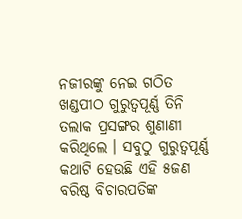ନଜୀରଙ୍କୁ ନେଇ ଗଠିତ ଖଣ୍ଡପୀଠ ଗୁରୁତ୍ୱପୂର୍ଣ୍ଣ ତିନି ତଲାକ ପ୍ରସଙ୍ଗର ଶୁଣାଣୀ କରିଥିଲେ । ସବୁଠୁ ଗୁରୁତ୍ୱପୂର୍ଣ୍ଣ କଥାଟି ହେଉଛି ଏହି ୫ଜଣ ବରିଷ୍ଠ ବିଚାରପତିଙ୍କ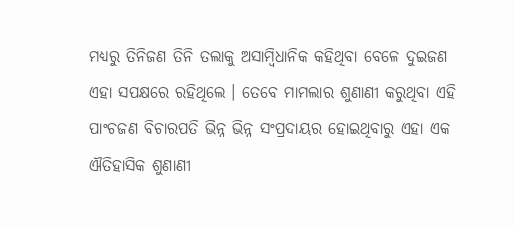ମଧ୍ୟରୁ ତିନିଜଣ ତିନି ତଲାକୁ ଅସାମ୍ବିଧାନିକ କହିଥିବା ବେଳେ ଦୁଇଜଣ ଏହା ସପକ୍ଷରେ ରହିଥିଲେ । ତେବେ ମାମଲାର ଶୁଣାଣୀ କରୁଥିବା ଏହି ପାଂଚଜଣ ବିଚାରପତି ଭିନ୍ନ ଭିନ୍ନ ସଂପ୍ରଦାୟର ହୋଇଥିବାରୁ ଏହା ଏକ ଐତିହାସିକ ଶୁଣାଣୀ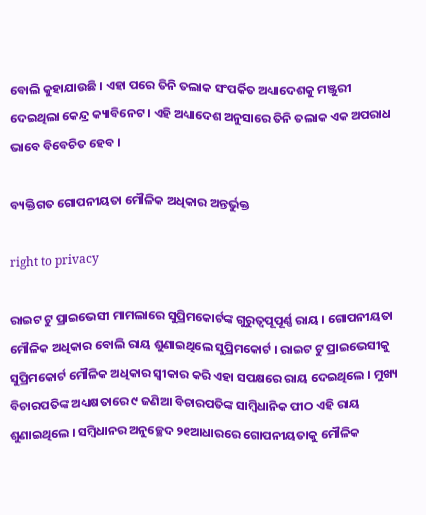ବୋଲି କୁହାଯାଉଛି । ଏହା ପରେ ତିନି ତଲାକ ସଂପର୍କିତ ଅଧ୍ୟାଦେଶକୁ ମଞ୍ଜୁରୀ ଦେଇଥିଲା କେନ୍ଦ୍ର କ୍ୟାବିନେଟ । ଏହି ଅଧ୍ୟାଦେଶ ଅନୁସାରେ ତିନି ତଲାକ ଏକ ଅପରାଧ ଭାବେ ବିବେଚିତ ହେବ ।

ବ୍ୟକ୍ତିଗତ ଗୋପନୀୟତା ମୌଳିକ ଅଧିକାର ଅନ୍ତର୍ଭୁକ୍ତ

right to privacy

ରାଇଟ ଟୁ ପ୍ରାଇଭେସୀ ମାମଲାରେ ସୁପ୍ରିମକୋର୍ଟଙ୍କ ଗୁରୁତ୍ୱପୂପୂର୍ଣ୍ଣ ରାୟ । ଗୋପନୀୟତା ମୌଳିକ ଅଧିକାର ବୋଲି ରାୟ ଶୁଣାଇଥିଲେ ସୁପ୍ରିମକୋର୍ଟ । ରାଇଟ ଟୁ ପ୍ରାଇଭେସୀକୁ ସୁପ୍ରିମକୋର୍ଟ ମୌଳିକ ଅଧିକାର ସ୍ୱୀକାର କରି ଏହା ସପକ୍ଷରେ ରାୟ ଦେଇଥିଲେ । ମୁଖ୍ୟ ବିଚାରପତିଙ୍କ ଅଧ୍ୟକ୍ଷତାରେ ୯ ଜଣିଆ ବିଚାରପତିଙ୍କ ସାମ୍ବିଧାନିକ ପୀଠ ଏହି ରାୟ ଶୁଣାଇଥିଲେ । ସମ୍ବିଧାନର ଅନୁଚ୍ଛେଦ ୨୧ଆଧାରରେ ଗୋପନୀୟତାକୁ ମୌଳିକ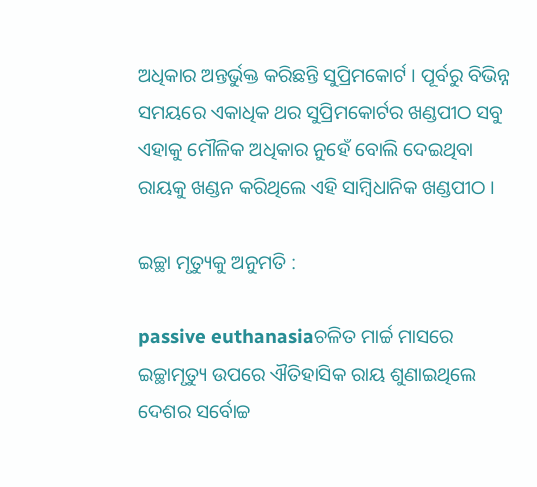ଅଧିକାର ଅନ୍ତର୍ଭୁକ୍ତ କରିଛନ୍ତି ସୁପ୍ରିମକୋର୍ଟ । ପୂର୍ବରୁ ବିଭିନ୍ନ ସମୟରେ ଏକାଧିକ ଥର ସୁପ୍ରିମକୋର୍ଟର ଖଣ୍ଡପୀଠ ସବୁ ଏହାକୁ ମୌଳିକ ଅଧିକାର ନୁହେଁ ବୋଲି ଦେଇଥିବା ରାୟକୁ ଖଣ୍ଡନ କରିଥିଲେ ଏହି ସାମ୍ବିଧାନିକ ଖଣ୍ଡପୀଠ ।

ଇଚ୍ଛା ମୃତ୍ୟୁକୁ ଅନୁମତି :

passive euthanasiaଚଳିତ ମାର୍ଚ୍ଚ ମାସରେ ଇଚ୍ଛାମୃତ୍ୟୁ ଉପରେ ଐତିହାସିକ ରାୟ ଶୁଣାଇଥିଲେ ଦେଶର ସର୍ବୋଚ୍ଚ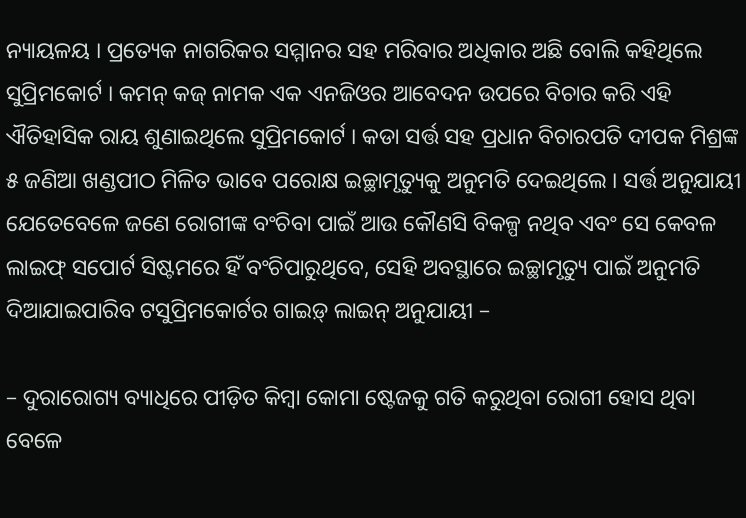ନ୍ୟାୟଳୟ । ପ୍ରତ୍ୟେକ ନାଗରିକର ସମ୍ମାନର ସହ ମରିବାର ଅଧିକାର ଅଛି ବୋଲି କହିଥିଲେ ସୁପ୍ରିମକୋର୍ଟ । କମନ୍ କଜ୍ ନାମକ ଏକ ଏନଜିଓର ଆବେଦନ ଉପରେ ବିଚାର କରି ଏହି ଐତିହାସିକ ରାୟ ଶୁଣାଇଥିଲେ ସୁପ୍ରିମକୋର୍ଟ । କଡା ସର୍ତ୍ତ ସହ ପ୍ରଧାନ ବିଚାରପତି ଦୀପକ ମିଶ୍ରଙ୍କ ୫ ଜଣିଆ ଖଣ୍ଡପୀଠ ମିଳିତ ଭାବେ ପରୋକ୍ଷ ଇଚ୍ଛାମୃତ୍ୟୁକୁ ଅନୁମତି ଦେଇଥିଲେ । ସର୍ତ୍ତ ଅନୁଯାୟୀ ଯେତେବେଳେ ଜଣେ ରୋଗୀଙ୍କ ବଂଚିବା ପାଇଁ ଆଉ କୌଣସି ବିକଳ୍ପ ନଥିବ ଏବଂ ସେ କେବଳ ଲାଇଫ୍ ସପୋର୍ଟ ସିଷ୍ଟମରେ ହିଁ ବଂଚିପାରୁଥିବେ, ସେହି ଅବସ୍ଥାରେ ଇଚ୍ଛାମୃତ୍ୟୁ ପାଇଁ ଅନୁମତି ଦିଆଯାଇପାରିବ ଟସୁପ୍ରିମକୋର୍ଟର ଗାଇଡ଼୍ ଲାଇନ୍ ଅନୁଯାୟୀ –

– ଦୁରାରୋଗ୍ୟ ବ୍ୟାଧିରେ ପୀଡ଼ିତ କିମ୍ବା କୋମା ଷ୍ଟେଜକୁ ଗତି କରୁଥିବା ରୋଗୀ ହୋସ ଥିବା ବେଳେ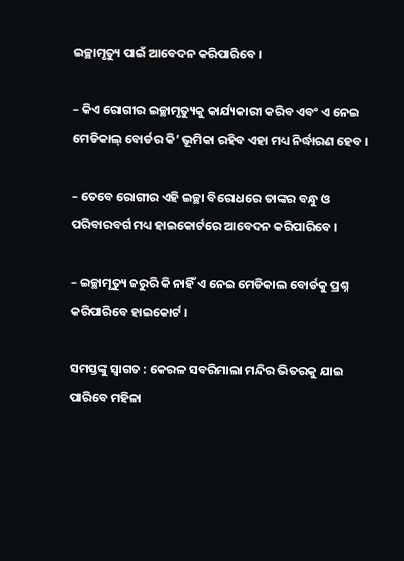ଇଚ୍ଛାମୃତ୍ୟୁ ପାଇଁ ଆବେଦନ କରିପାରିବେ ।

– କିଏ ରୋଗୀର ଇଚ୍ଛାମୃତ୍ୟୁକୁ କାର୍ଯ୍ୟକାରୀ କରିବ ଏବଂ ଏ ନେଇ ମେଡିକାଲ୍ ବୋର୍ଡର କି’ ଭୂମିକା ରହିବ ଏହା ମଧ୍ୟ ନିର୍ଦ୍ଧାରଣ ହେବ ।

– ତେବେ ରୋଗୀର ଏହି ଇଚ୍ଛା ବିରୋଧରେ ତାଙ୍କର ବନ୍ଧୁ ଓ ପରିବାରବର୍ଗ ମଧ୍ୟ ହାଇକୋର୍ଟରେ ଆବେଦନ କରିପାରିବେ ।

– ଇଚ୍ଛାମୃତ୍ୟୁ ଜରୁରି କି ନାହିଁ ଏ ନେଇ ମେଡିକାଲ ବୋର୍ଡକୁ ପ୍ରଶ୍ନ କରିପାରିବେ ହାଇକୋର୍ଟ ।

ସମସ୍ତଙ୍କୁ ସ୍ବାଗତ : କେରଳ ସବରିମାଲା ମନ୍ଦିର ଭିତରକୁ ଯାଇ ପାରିବେ ମହିଳା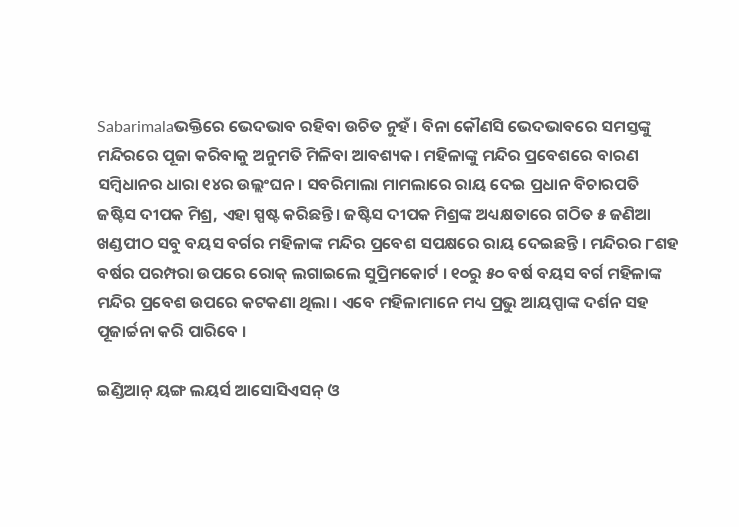Sabarimalaଭକ୍ତିରେ ଭେଦଭାବ ରହିବା ଉଚିତ ନୁହଁ । ବିନା କୌଣସି ଭେଦଭାବରେ ସମସ୍ତଙ୍କୁ ମନ୍ଦିରରେ ପୂଜା କରିବାକୁ ଅନୁମତି ମିଳିବା ଆବଶ୍ୟକ। ମହିଳାଙ୍କୁ ମନ୍ଦିର ପ୍ରବେଶରେ ବାରଣ ସମ୍ବିଧାନର ଧାରା ୧୪ର ଉଲ୍ଲଂଘନ। ସବରିମାଲା ମାମଲାରେ ରାୟ ଦେଇ ପ୍ରଧାନ ବିଚାରପତି ଜଷ୍ଟିସ ଦୀପକ ମିଶ୍ର, ଏହା ସ୍ପଷ୍ଟ କରିଛନ୍ତି। ଜଷ୍ଟିସ ଦୀପକ ମିଶ୍ରଙ୍କ ଅଧ୍ୟକ୍ଷତାରେ ଗଠିତ ୫ ଜଣିଆ ଖଣ୍ଡପୀଠ ସବୁ ବୟସ ବର୍ଗର ମହିଳାଙ୍କ ମନ୍ଦିର ପ୍ରବେଶ ସପକ୍ଷରେ ରାୟ ଦେଇଛନ୍ତି । ମନ୍ଦିରର ୮ଶହ ବର୍ଷର ପରମ୍ପରା ଉପରେ ରୋକ୍‌ ଲଗାଇଲେ ସୁପ୍ରିମକୋର୍ଟ । ୧୦ରୁ ୫୦ ବର୍ଷ ବୟସ ବର୍ଗ ମହିଳାଙ୍କ ମନ୍ଦିର ପ୍ରବେଶ ଉପରେ କଟକଣା ଥିଲା । ଏବେ ମହିଳାମାନେ ମଧ୍ୟ ପ୍ରଭୁ ଆୟପ୍ପାଙ୍କ ଦର୍ଶନ ସହ ପୂଜାର୍ଚ୍ଚନା କରି ପାରିବେ ।

ଇଣ୍ଡିଆନ୍‌ ୟଙ୍ଗ ଲୟର୍ସ ଆସୋସିଏସନ୍‌ ଓ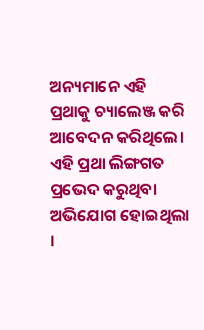ଅନ୍ୟମାନେ ଏହି ପ୍ରଥାକୁ ଚ୍ୟାଲେଞ୍ଜ କରି ଆବେଦନ କରିଥିଲେ। ଏହି ପ୍ରଥା ଲିଙ୍ଗଗତ ପ୍ରଭେଦ କରୁଥିବା ଅଭିଯୋଗ ହୋଇଥିଲା ।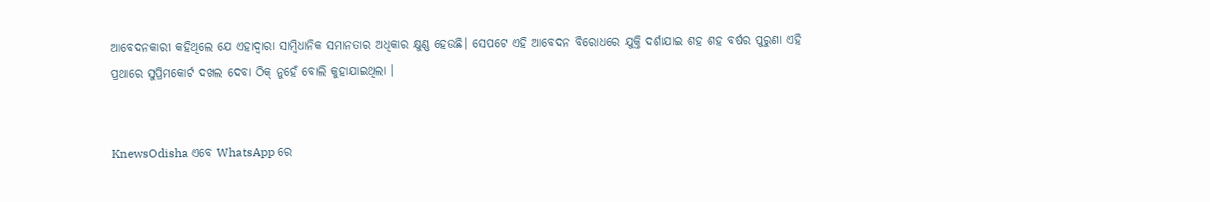ଆବେଦନକାରୀ କହିଥିଲେ ଯେ ଏହାଦ୍ୱାରା ସାମ୍ବିଧାନିକ ସମାନତାର ଅଧିକାର କ୍ଷୁଣ୍ଣ ହେଉଛି। ସେପଟେ ଏହି ଆବେଦନ ବିରୋଧରେ ଯୁକ୍ତି ଦର୍ଶାଯାଇ ଶହ ଶହ ବର୍ଷର ପୁରୁଣା ଏହି ପ୍ରଥାରେ ସୁପ୍ରିମକୋର୍ଟ ଦଖଲ ଦେବା ଠିକ୍‌ ନୁହେଁ ବୋଲି କୁହାଯାଇଥିଲା ।


KnewsOdisha ଏବେ WhatsApp ରେ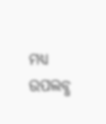ମଧ୍ୟ ଉପଲବ୍ଧ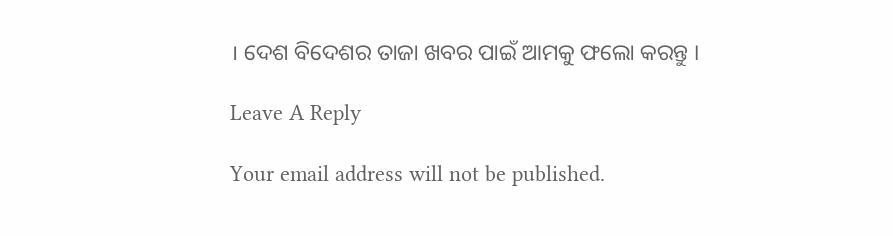। ଦେଶ ବିଦେଶର ତାଜା ଖବର ପାଇଁ ଆମକୁ ଫଲୋ କରନ୍ତୁ ।

Leave A Reply

Your email address will not be published.